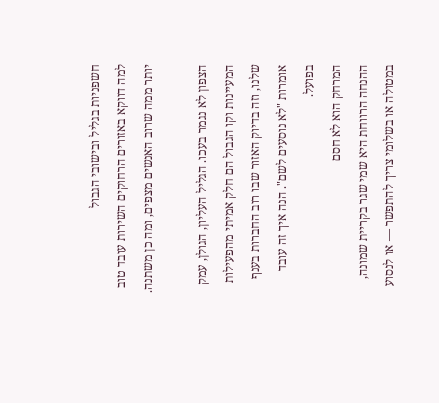חשפניות בגליל ובישובי הגבול
למה דווקא באזורים הרחוקים השירות עובד טוב יותר ממה שרוב האנשים מצפים, ומה כן משתנה.

הצפון לא נגמר בעכו. הגליל העליון, הגולן, עמק המעיינות וקו הגבול הם חלק אמיתי מהפעילות שלנו, וזה בדיוק האזור שבו רוב החברות בענף אומרות "לא נוסעים לשם". הנה איך זה עובד בפועל.
המרחק הוא לא חסם
ההנחה הרווחת היא שמי שגר בקריית שמונה, במטולה או בשלומי צריך להתפשר — או לנסוע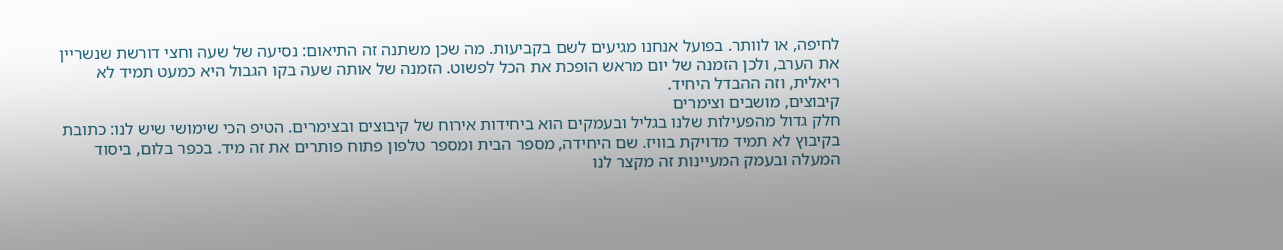לחיפה, או לוותר. בפועל אנחנו מגיעים לשם בקביעות. מה שכן משתנה זה התיאום: נסיעה של שעה וחצי דורשת שנשריין את הערב, ולכן הזמנה של יום מראש הופכת את הכל לפשוט. הזמנה של אותה שעה בקו הגבול היא כמעט תמיד לא ריאלית, וזה ההבדל היחיד.
קיבוצים, מושבים וצימרים
חלק גדול מהפעילות שלנו בגליל ובעמקים הוא ביחידות אירוח של קיבוצים ובצימרים. הטיפ הכי שימושי שיש לנו: כתובת בקיבוץ לא תמיד מדויקת בוויז. שם היחידה, מספר הבית ומספר טלפון פתוח פותרים את זה מיד. בכפר בלום, ביסוד המעלה ובעמק המעיינות זה מקצר לנו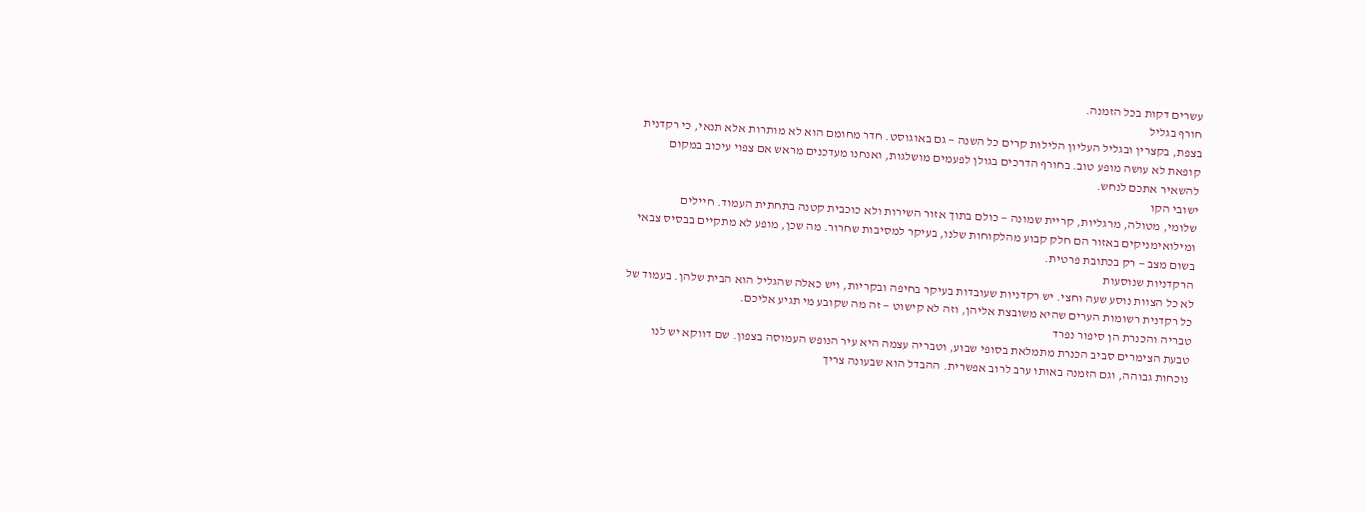עשרים דקות בכל הזמנה.
חורף בגליל
בצפת, בקצרין ובגליל העליון הלילות קרים כל השנה — גם באוגוסט. חדר מחומם הוא לא מותרות אלא תנאי, כי רקדנית קופאת לא עושה מופע טוב. בחורף הדרכים בגולן לפעמים מושלגות, ואנחנו מעדכנים מראש אם צפוי עיכוב במקום להשאיר אתכם לנחש.
ישובי הקו
שלומי, מטולה, מרגליות, קריית שמונה — כולם בתוך אזור השירות ולא כוכבית קטנה בתחתית העמוד. חיילים ומילואימניקים באזור הם חלק קבוע מהלקוחות שלנו, בעיקר למסיבות שחרור. מה שכן, מופע לא מתקיים בבסיס צבאי בשום מצב — רק בכתובת פרטית.
הרקדניות שנוסעות
לא כל הצוות נוסע שעה וחצי. יש רקדניות שעובדות בעיקר בחיפה ובקריות, ויש כאלה שהגליל הוא הבית שלהן. בעמוד של כל רקדנית רשומות הערים שהיא משובצת אליהן, וזה לא קישוט — זה מה שקובע מי תגיע אליכם.
טבריה והכנרת הן סיפור נפרד
טבעת הצימרים סביב הכנרת מתמלאת בסופי שבוע, וטבריה עצמה היא עיר הנופש העמוסה בצפון. שם דווקא יש לנו נוכחות גבוהה, וגם הזמנה באותו ערב לרוב אפשרית. ההבדל הוא שבעונה צריך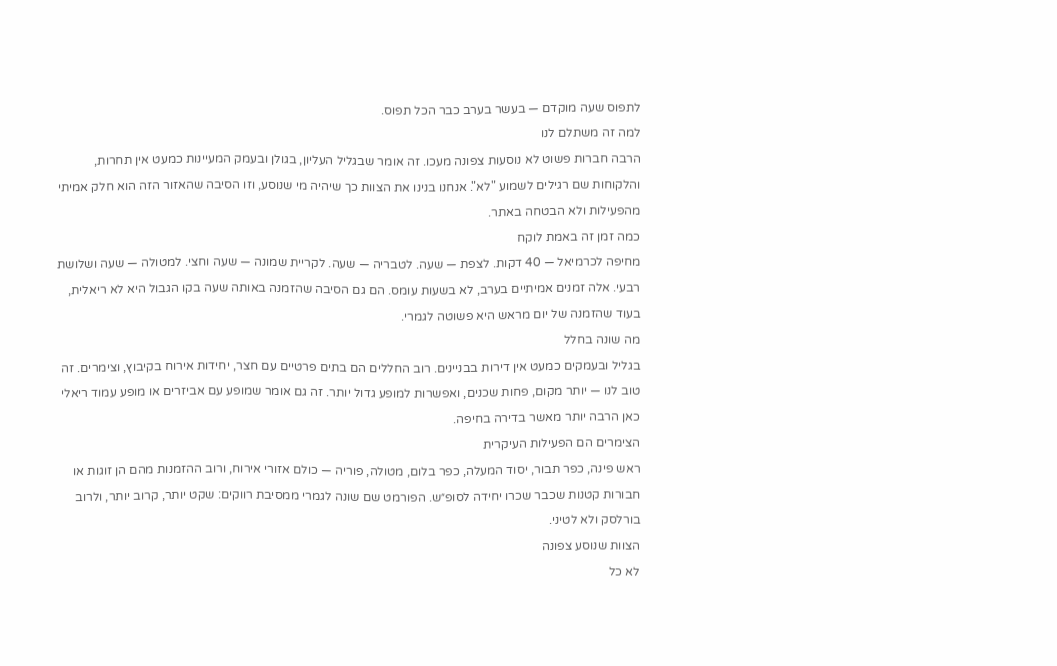לתפוס שעה מוקדם — בעשר בערב כבר הכל תפוס.
למה זה משתלם לנו
הרבה חברות פשוט לא נוסעות צפונה מעכו. זה אומר שבגליל העליון, בגולן ובעמק המעיינות כמעט אין תחרות, והלקוחות שם רגילים לשמוע "לא". אנחנו בנינו את הצוות כך שיהיה מי שנוסע, וזו הסיבה שהאזור הזה הוא חלק אמיתי מהפעילות ולא הבטחה באתר.
כמה זמן זה באמת לוקח
מחיפה לכרמיאל — 40 דקות. לצפת — שעה. לטבריה — שעה. לקריית שמונה — שעה וחצי. למטולה — שעה ושלושת רבעי. אלה זמנים אמיתיים בערב, לא בשעות עומס. הם גם הסיבה שהזמנה באותה שעה בקו הגבול היא לא ריאלית, בעוד שהזמנה של יום מראש היא פשוטה לגמרי.
מה שונה בחלל
בגליל ובעמקים כמעט אין דירות בבניינים. רוב החללים הם בתים פרטיים עם חצר, יחידות אירוח בקיבוץ, וצימרים. זה טוב לנו — יותר מקום, פחות שכנים, ואפשרות למופע גדול יותר. זה גם אומר שמופע עם אביזרים או מופע עמוד ריאלי כאן הרבה יותר מאשר בדירה בחיפה.
הצימרים הם הפעילות העיקרית
ראש פינה, כפר תבור, יסוד המעלה, כפר בלום, מטולה, פוריה — כולם אזורי אירוח, ורוב ההזמנות מהם הן זוגות או חבורות קטנות שכבר שכרו יחידה לסופ״ש. הפורמט שם שונה לגמרי ממסיבת רווקים: שקט יותר, קרוב יותר, ולרוב בורלסק ולא לטיני.
הצוות שנוסע צפונה
לא כל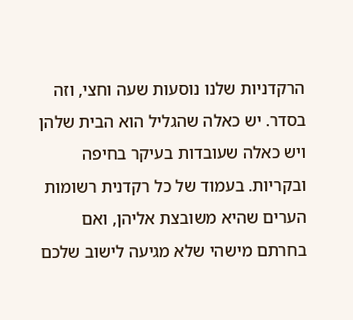הרקדניות שלנו נוסעות שעה וחצי, וזה בסדר. יש כאלה שהגליל הוא הבית שלהן ויש כאלה שעובדות בעיקר בחיפה ובקריות. בעמוד של כל רקדנית רשומות הערים שהיא משובצת אליהן, ואם בחרתם מישהי שלא מגיעה לישוב שלכם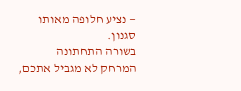— נציע חלופה מאותו סגנון.
בשורה התחתונה
המרחק לא מגביל אתכם,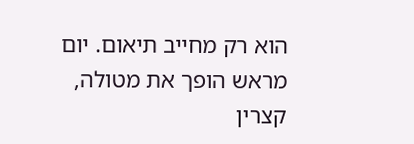הוא רק מחייב תיאום. יום מראש הופך את מטולה, קצרין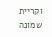וקריית שמונה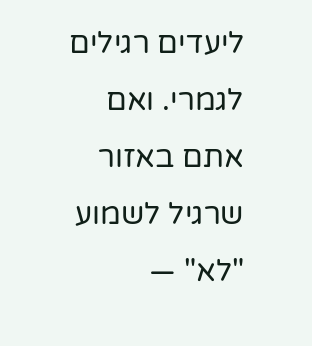ליעדים רגילים לגמרי. ואם אתם באזור שרגיל לשמוע "לא" —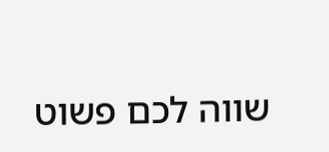שווה לכם פשוט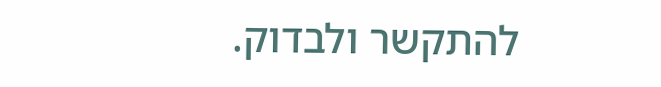להתקשר ולבדוק.